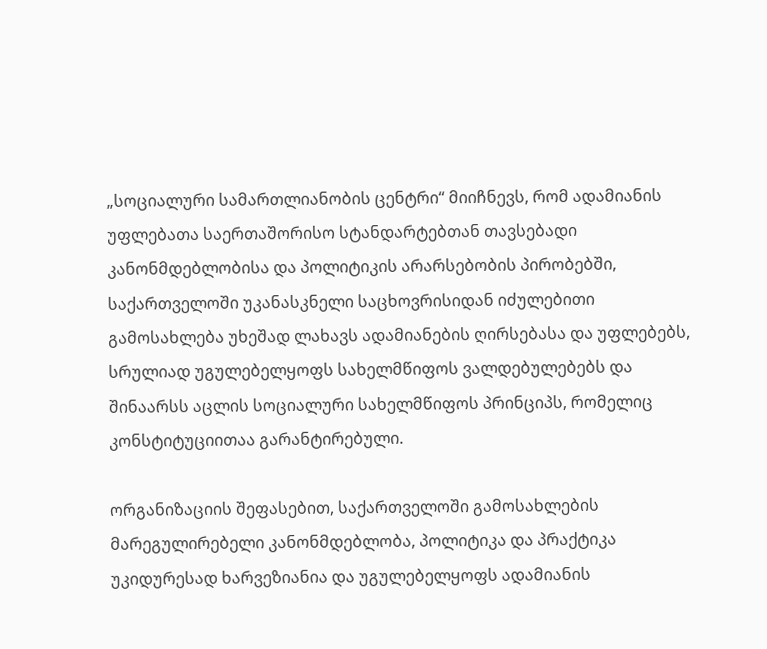„სოციალური სამართლიანობის ცენტრი“ მიიჩნევს, რომ ადამიანის უფლებათა საერთაშორისო სტანდარტებთან თავსებადი კანონმდებლობისა და პოლიტიკის არარსებობის პირობებში, საქართველოში უკანასკნელი საცხოვრისიდან იძულებითი გამოსახლება უხეშად ლახავს ადამიანების ღირსებასა და უფლებებს, სრულიად უგულებელყოფს სახელმწიფოს ვალდებულებებს და შინაარსს აცლის სოციალური სახელმწიფოს პრინციპს, რომელიც კონსტიტუციითაა გარანტირებული.

ორგანიზაციის შეფასებით, საქართველოში გამოსახლების მარეგულირებელი კანონმდებლობა, პოლიტიკა და პრაქტიკა უკიდურესად ხარვეზიანია და უგულებელყოფს ადამიანის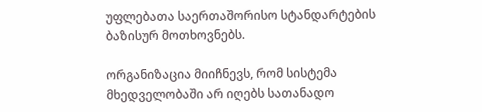უფლებათა საერთაშორისო სტანდარტების ბაზისურ მოთხოვნებს.

ორგანიზაცია მიიჩნევს, რომ სისტემა მხედველობაში არ იღებს სათანადო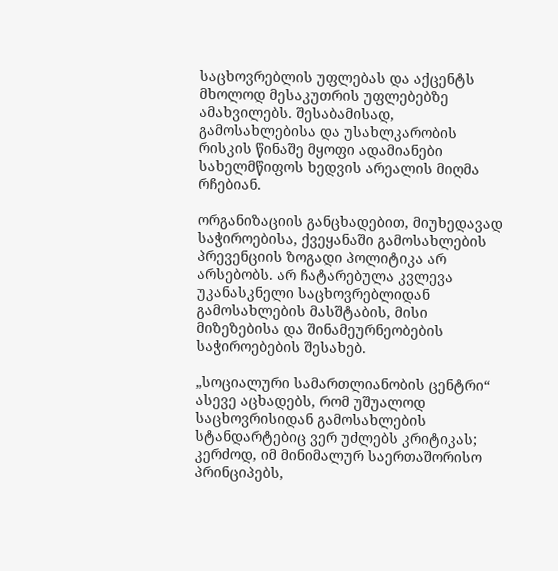საცხოვრებლის უფლებას და აქცენტს მხოლოდ მესაკუთრის უფლებებზე ამახვილებს. შესაბამისად, გამოსახლებისა და უსახლკარობის რისკის წინაშე მყოფი ადამიანები სახელმწიფოს ხედვის არეალის მიღმა რჩებიან.

ორგანიზაციის განცხადებით, მიუხედავად საჭიროებისა, ქვეყანაში გამოსახლების პრევენციის ზოგადი პოლიტიკა არ არსებობს. არ ჩატარებულა კვლევა უკანასკნელი საცხოვრებლიდან გამოსახლების მასშტაბის, მისი მიზეზებისა და შინამეურნეობების საჭიროებების შესახებ.

„სოციალური სამართლიანობის ცენტრი“ ასევე აცხადებს, რომ უშუალოდ საცხოვრისიდან გამოსახლების სტანდარტებიც ვერ უძლებს კრიტიკას; კერძოდ, იმ მინიმალურ საერთაშორისო პრინციპებს,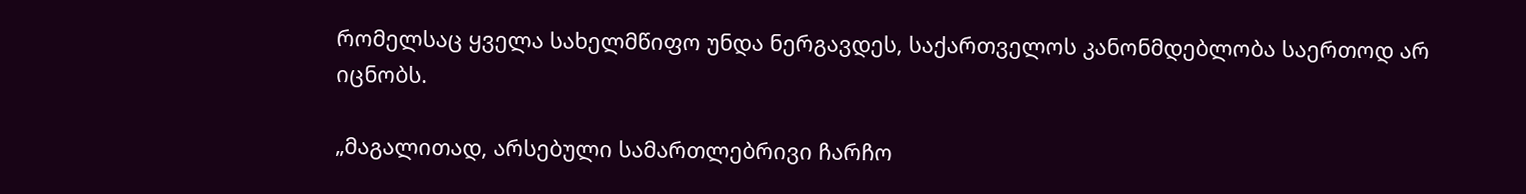რომელსაც ყველა სახელმწიფო უნდა ნერგავდეს, საქართველოს კანონმდებლობა საერთოდ არ იცნობს.

„მაგალითად, არსებული სამართლებრივი ჩარჩო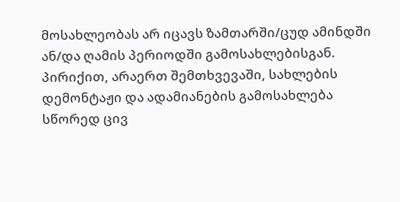მოსახლეობას არ იცავს ზამთარში/ცუდ ამინდში ან/და ღამის პერიოდში გამოსახლებისგან. პირიქით, არაერთ შემთხვევაში, სახლების დემონტაჟი და ადამიანების გამოსახლება სწორედ ცივ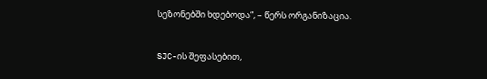სეზონებში ხდებოდა“, – წერს ორგანიზაცია.

SJC-ის შეფასებით,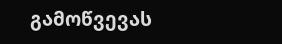გამოწვევას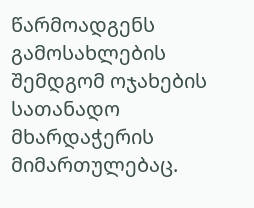წარმოადგენს გამოსახლების შემდგომ ოჯახების სათანადო მხარდაჭერის მიმართულებაც.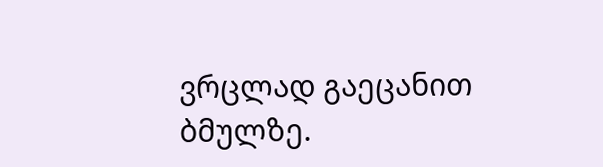ვრცლად გაეცანით ბმულზე.